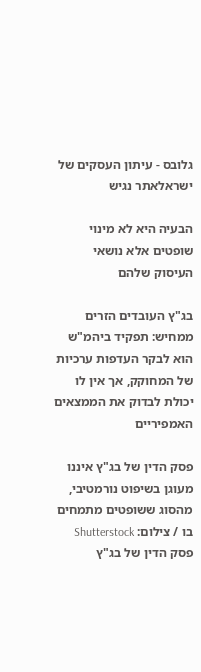גלובס - עיתון העסקים של ישראלאתר נגיש

הבעיה היא לא מינוי שופטים אלא נושאי העיסוק שלהם

בג"ץ העובדים הזרים ממחיש: תפקיד ביהמ"ש הוא לבקר העדפות ערכיות של המחוקק, אך אין לו יכולת לבדוק את הממצאים האמפיריים

פסק הדין של בג"ץ איננו מעוגן בשיפוט נורמטיבי, מהסוג ששופטים מתמחים בו / צילום: Shutterstock
פסק הדין של בג"ץ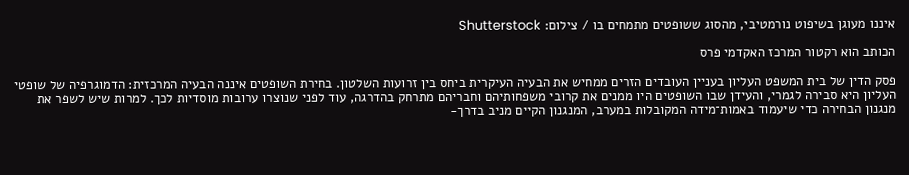איננו מעוגן בשיפוט נורמטיבי, מהסוג ששופטים מתמחים בו / צילום: Shutterstock

הכותב הוא רקטור המרכז האקדמי פרס

פסק הדין של בית המשפט העליון בעניין העובדים הזרים ממחיש את הבעיה העיקרית ביחס בין זרועות השלטון. בחירת השופטים איננה הבעיה המרכזית: הדמוגרפיה של שופטי העליון היא סבירה לגמרי, והעידן שבו השופטים היו ממנים את קרובי משפחותיהם וחבריהם מתרחק בהדרגה, עוד לפני שנוצרו ערובות מוסדיות לכך. למרות שיש לשפר את מנגנון הבחירה כדי שיעמוד באמות־מידה המקובלות במערב, המנגנון הקיים מניב בדרך-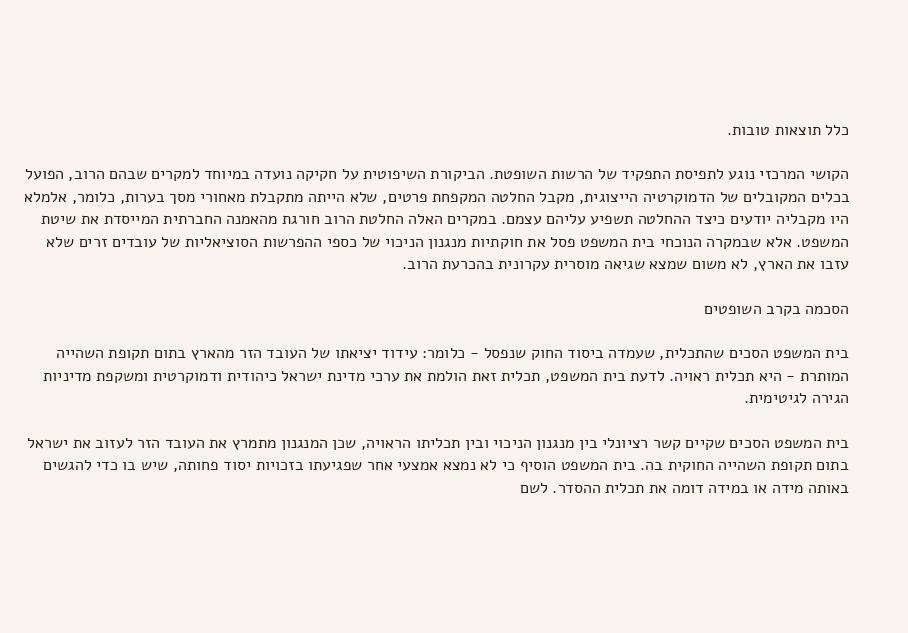כלל תוצאות טובות.

הקושי המרכזי נוגע לתפיסת התפקיד של הרשות השופטת. הביקורת השיפוטית על חקיקה נועדה במיוחד למקרים שבהם הרוב, הפועל בכלים המקובלים של הדמוקרטיה הייצוגית, מקבל החלטה המקפחת פרטים, שלא הייתה מתקבלת מאחורי מסך בערות, כלומר, אלמלא היו מקבליה יודעים כיצד ההחלטה תשפיע עליהם עצמם. במקרים האלה החלטת הרוב חורגת מהאמנה החברתית המייסדת את שיטת המשפט. אלא שבמקרה הנוכחי בית המשפט פסל את חוקתיות מנגנון הניכוי של כספי ההפרשות הסוציאליות של עובדים זרים שלא עזבו את הארץ, לא משום שמצא שגיאה מוסרית עקרונית בהכרעת הרוב.

הסכמה בקרב השופטים

בית המשפט הסכים שהתכלית, שעמדה ביסוד החוק שנפסל - כלומר: עידוד יציאתו של העובד הזר מהארץ בתום תקופת השהייה המותרת - היא תכלית ראויה. לדעת בית המשפט, תכלית זאת הולמת את ערכי מדינת ישראל כיהודית ודמוקרטית ומשקפת מדיניות הגירה לגיטימית.

בית המשפט הסכים שקיים קשר רציונלי בין מנגנון הניכוי ובין תכליתו הראויה, שכן המנגנון מתמרץ את העובד הזר לעזוב את ישראל בתום תקופת השהייה החוקית בה. בית המשפט הוסיף כי לא נמצא אמצעי אחר שפגיעתו בזכויות יסוד פחותה, שיש בו כדי להגשים באותה מידה או במידה דומה את תכלית ההסדר. לשם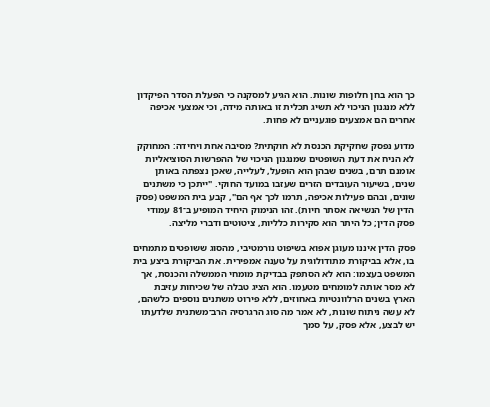כך הוא בחן חלופות שונות. הוא הגיע למסקנה כי הפעלת הסדר הפיקדון ללא מנגנון הניכוי לא תשיג תכלית זו באותה מידה, וכי אמצעי אכיפה אחרים הם אמצעים פוגעניים לא פחות.

מדוע נפסק שחקיקת הכנסת לא חוקתית? מסיבה אחת ויחידה: המחוקק לא הניח את דעת השופטים שמנגנון הניכוי של ההפרשות הסוציאליות אומנם תרם, בשנים שבהן הוא הופעל, לעלייה, שאכן נצפתה באותן שנים, בשיעור העובדים הזרים שעזבו במועד החוקי. "ייתכן כי משתנים שונים, ובהם פעילות אכיפה, תרמו לכך אף הם", קבע בית המשפט (פסק הדין של הנשיאה אסתר חיות). זהו הנימוק היחיד המופיע ב־81 עמודי פסק הדין; כל היתר הוא סקירות כלליות, ציטוטים ודברי מליצה.

פסק הדין איננו מעוגן אפוא בשיפוט נורמטיבי, מהסוג ששופטים מתמחים בו, אלא בביקורת מתודולוגית על טענה אמפירית. את הביקורת ביצע בית המשפט בעצמו: הוא לא הסתפק בבדיקת מומחי הממשלה והכנסת, אך לא מסר אותה למומחים מטעמו. הוא הציג טבלה של שכיחות עזיבת הארץ בשנים הרלוונטיות באחוזים, ללא פירוט משתנים נוספים כלשהם, לא עשה ניתוח שונות, לא אמר מה סוג הרגרסיה הרב־משתנית שלדעתו יש לבצע, אלא פסק, על סמך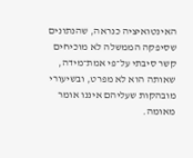האינטואיציה כנראה, שהנתונים שסיפקה הממשלה לא מוכיחים קשר סיבתי על־פי אמת־מידה, שאותה הוא לא מפרט, ובשיעורי מובהקות שעליהם איננו אומר מאומה.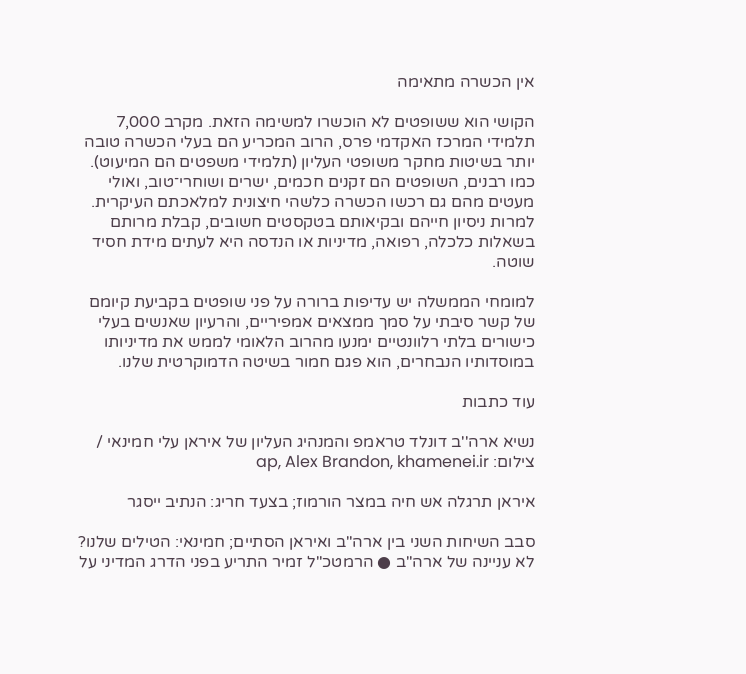אין הכשרה מתאימה

הקושי הוא ששופטים לא הוכשרו למשימה הזאת. מקרב 7,000 תלמידי המרכז האקדמי פרס, הרוב המכריע הם בעלי הכשרה טובה יותר בשיטות מחקר משופטי העליון (תלמידי משפטים הם המיעוט). כמו רבנים, השופטים הם זקנים חכמים, ישרים ושוחרי־טוב, ואולי מעטים מהם גם רכשו הכשרה כלשהי חיצונית למלאכתם העיקרית. למרות ניסיון חייהם ובקיאותם בטקסטים חשובים, קבלת מרותם בשאלות כלכלה, רפואה, מדיניות או הנדסה היא לעתים מידת חסיד שוטה.

למומחי הממשלה יש עדיפות ברורה על פני שופטים בקביעת קיומם של קשר סיבתי על סמך ממצאים אמפיריים, והרעיון שאנשים בעלי כישורים בלתי רלוונטיים ימנעו מהרוב הלאומי לממש את מדיניותו במוסדותיו הנבחרים, הוא פגם חמור בשיטה הדמוקרטית שלנו.

עוד כתבות

נשיא ארה''ב דונלד טראמפ והמנהיג העליון של איראן עלי חמינאי / צילום: ap, Alex Brandon, khamenei.ir

איראן תרגלה אש חיה במצר הורמוז; בצעד חריג: הנתיב ייסגר

סבב השיחות השני בין ארה"ב ואיראן הסתיים; חמינאי: הטילים שלנו? לא עניינה של ארה"ב ● הרמטכ"ל זמיר התריע בפני הדרג המדיני על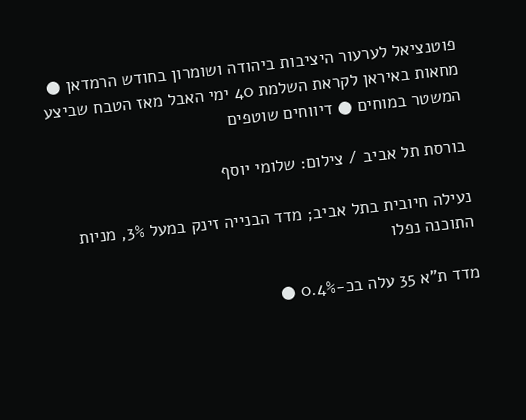פוטנציאל לערעור היציבות ביהודה ושומרון בחודש הרמדאן ● מחאות באיראן לקראת השלמת 40 ימי האבל מאז הטבח שביצע המשטר במוחים ● דיווחים שוטפים

בורסת תל אביב / צילום: שלומי יוסף

נעילה חיובית בתל אביב; מדד הבנייה זינק במעל 3%, מניות התוכנה נפלו

מדד ת"א 35 עלה בכ-0.4% ●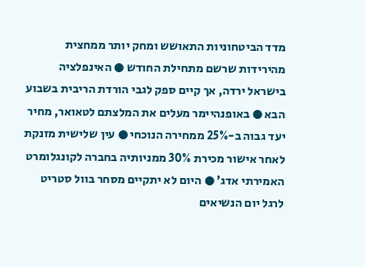מדד הביטחוניות התאושש ומחק יותר ממחצית מהירידות שרשם מתחילת החודש ● האינפלציה בישראל ירדה, אך קיים ספק לגבי הורדת הריבית בשבוע הבא ● באופנהיימר מעלים את המלצתם לטאואר, מחיר יעד גבוה ב-25% ממחירה הנוכחי ● עין שלישית מזנקת לאחר אישור מכירת 30% ממניותיה בחברה לקונגלומרט האמירתי אדג' ● היום לא יתקיים מסחר בוול סטריט לרגל יום הנשיאים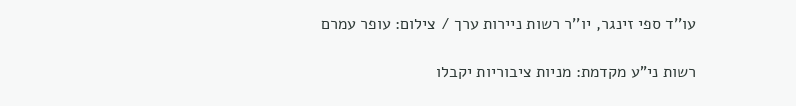עו''ד ספי זינגר, יו''ר רשות ניירות ערך / צילום: עופר עמרם

רשות ני"ע מקדמת: מניות ציבוריות יקבלו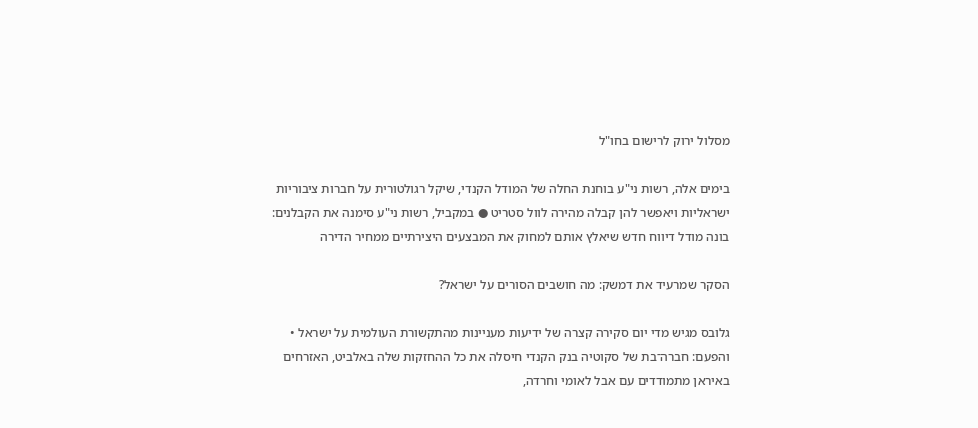מסלול ירוק לרישום בחו"ל

בימים אלה, רשות ני"ע בוחנת החלה של המודל הקנדי, שיקל רגולטורית על חברות ציבוריות ישראליות ויאפשר להן קבלה מהירה לוול סטריט ● במקביל, רשות ני"ע סימנה את הקבלנים: בונה מודל דיווח חדש שיאלץ אותם למחוק את המבצעים היצירתיים ממחיר הדירה

הסקר שמרעיד את דמשק: מה חושבים הסורים על ישראל?

גלובס מגיש מדי יום סקירה קצרה של ידיעות מעניינות מהתקשורת העולמית על ישראל • והפעם: חברה־בת של סקוטיה בנק הקנדי חיסלה את כל ההחזקות שלה באלביט, האזרחים באיראן מתמודדים עם אבל לאומי וחרדה,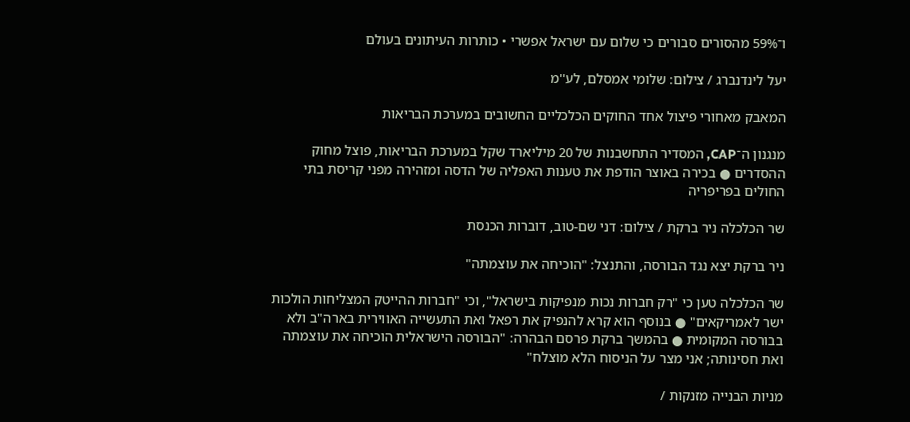ו־59% מהסורים סבורים כי שלום עם ישראל אפשרי • כותרות העיתונים בעולם

יעל לינדנברג / צילום: שלומי אמסלם, לע''מ

המאבק מאחורי פיצול אחד החוקים הכלכליים החשובים במערכת הבריאות

מנגנון ה־CAP, המסדיר התחשבנות של 20 מיליארד שקל במערכת הבריאות, פוצל מחוק ההסדרים ● בכירה באוצר הודפת את טענות האפליה של הדסה ומזהירה מפני קריסת בתי החולים בפריפריה

שר הכלכלה ניר ברקת / צילום: דני שם-טוב, דוברות הכנסת

ניר ברקת יצא נגד הבורסה, והתנצל: "הוכיחה את עוצמתה"

שר הכלכלה טען כי "רק חברות נכות מנפיקות בישראל", וכי "חברות ההייטק המצליחות הולכות ישר לאמריקאים" ● בנוסף הוא קרא להנפיק את רפאל ואת התעשייה האווירית בארה"ב ולא בבורסה המקומית ● בהמשך ברקת פרסם הבהרה: "הבורסה הישראלית הוכיחה את עוצמתה ואת חסינותה; אני מצר על הניסוח הלא מוצלח"

מניות הבנייה מזנקות /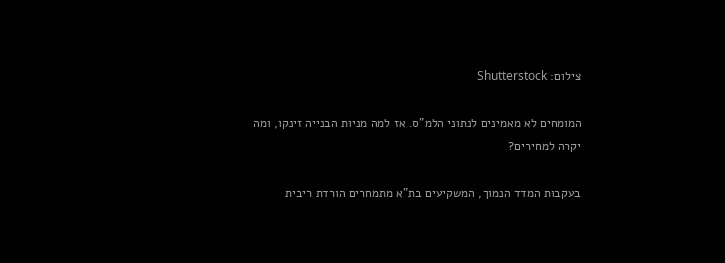צילום: Shutterstock

המומחים לא מאמינים לנתוני הלמ"ס. אז למה מניות הבנייה זינקו, ומה יקרה למחירים?

בעקבות המדד הנמוך, המשקיעים בת"א מתמחרים הורדת ריבית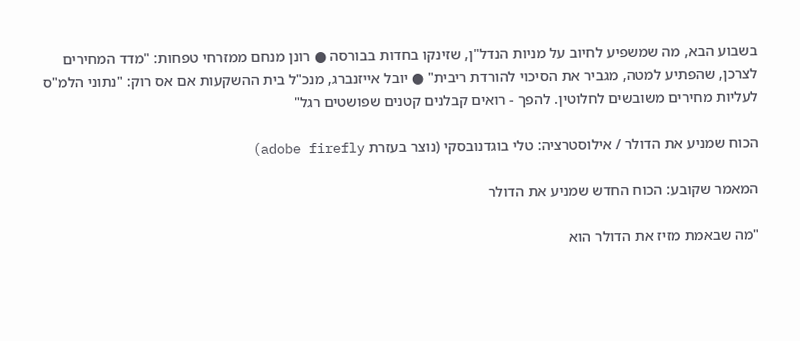בשבוע הבא, מה שמשפיע לחיוב על מניות הנדל"ן, שזינקו בחדות בבורסה ● רונן מנחם ממזרחי טפחות: "מדד המחירים לצרכן, שהפתיע למטה, מגביר את הסיכוי להורדת ריבית" ● יובל אייזנברג, מנכ"ל בית ההשקעות אם אס רוק: "נתוני הלמ"ס לעליות מחירים משובשים לחלוטין. להפך - רואים קבלנים קטנים שפושטים רגל"

הכוח שמניע את הדולר / אילוסטרציה: טלי בוגדנובסקי (נוצר בעזרת adobe firefly)

המאמר שקובע: הכוח החדש שמניע את הדולר

"מה שבאמת מזיז את הדולר הוא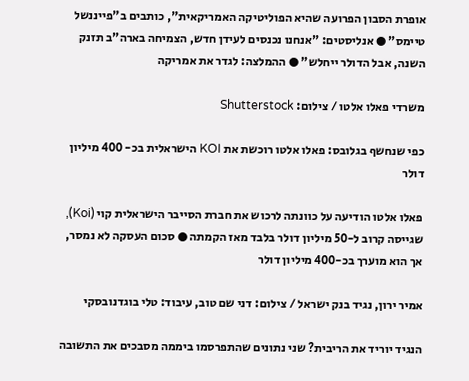אופרת הסבון הפרועה שהיא הפוליטיקה האמריקאית", כותבים ב"פייננשל טיימס" ● אנליסטים: "אנחנו נכנסים לעידן חדש, הצמיחה בארה"ב תזנק השנה, אבל הדולר ייחלש" ● ההמלצה: לגדר את אמריקה

משרדי פאלו אלטו / צילום: Shutterstock

כפי שנחשף בגלובס: פאלו אלטו רוכשת את KOI הישראלית בכ- 400 מיליון דולר

פאלו אלטו הודיעה על כוונתה לרכוש את חברת הסייבר הישראלית קוי (Koi), שגייסה קרוב ל-50 מיליון דולר בלבד מאז הקמתה ● סכום העסקה לא נמסר, אך הוא מוערך בכ-400 מיליון דולר

אמיר ירון, נגיד בנק ישראל / צילום: דני שם טוב, עיבוד: טלי בוגדנובסקי

הנגיד יוריד את הריבית? שני נתונים שהתפרסמו ביממה מסבכים את התשובה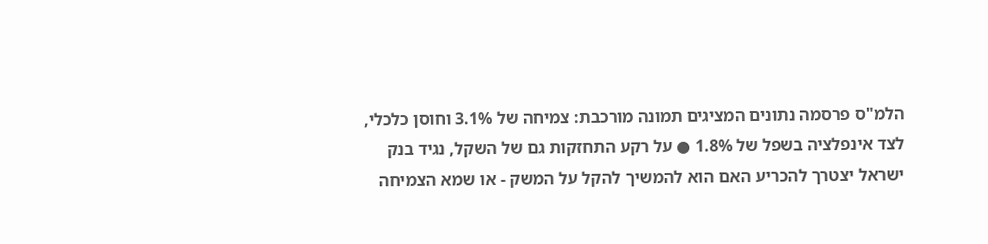הלמ"ס פרסמה נתונים המציגים תמונה מורכבת: צמיחה של 3.1% וחוסן כלכלי, לצד אינפלציה בשפל של 1.8% ● על רקע התחזקות גם של השקל, נגיד בנק ישראל יצטרך להכריע האם הוא להמשיך להקל על המשק - או שמא הצמיחה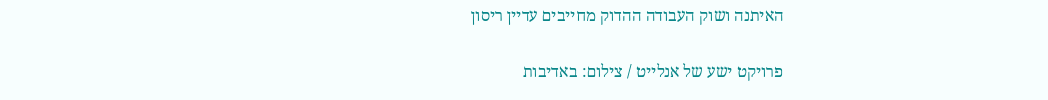האיתנה ושוק העבודה ההדוק מחייבים עדיין ריסון

פרויקט ישע של אנלייט / צילום: באדיבות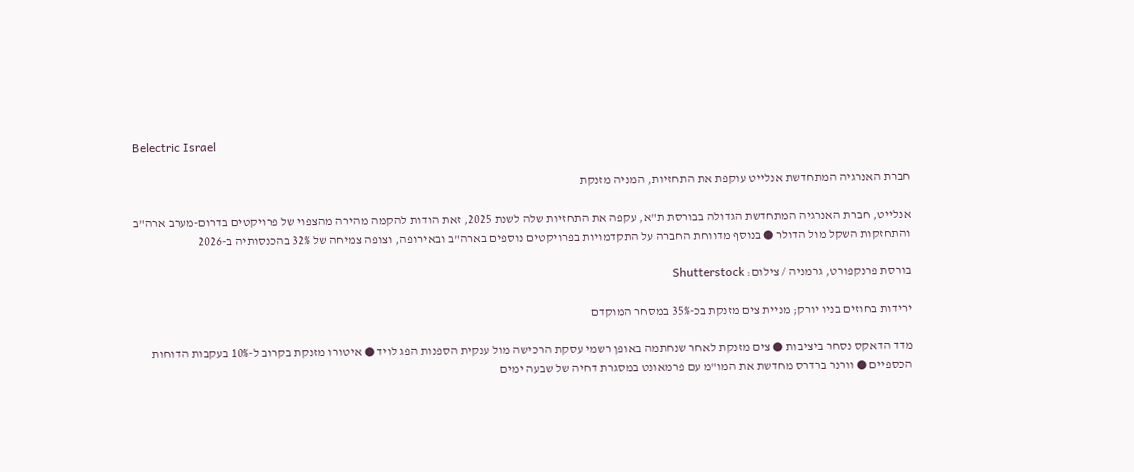Belectric Israel

חברת האנרגיה המתחדשת אנלייט עוקפת את התחזיות, המניה מזנקת

אנלייט, חברת האנרגיה המתחדשת הגדולה בבורסת ת"א, עקפה את התחזיות שלה לשנת 2025, זאת הודות להקמה מהירה מהצפוי של פרויקטים בדרום-מערב ארה"ב והתחזקות השקל מול הדולר ● בנוסף מדווחת החברה על התקדמויות בפרויקטים נוספים בארה"ב ובאירופה, וצופה צמיחה של 32% בהכנסותיה ב-2026

בורסת פרנקפורט, גרמניה / צילום: Shutterstock

ירידות בחוזים בניו יורק; מניית צים מזנקת בכ-35% במסחר המוקדם

מדד הדאקס נסחר ביציבות ● צים מזנקת לאחר שנחתמה באופן רשמי עסקת הרכישה מול ענקית הספנות הפג לויד ● איטורו מזנקת בקרוב ל-10% בעקבות הדוחות הכספיים ● וורנר ברדרס מחדשת את המו"מ עם פרמאונט במסגרת דחיה של שבעה ימים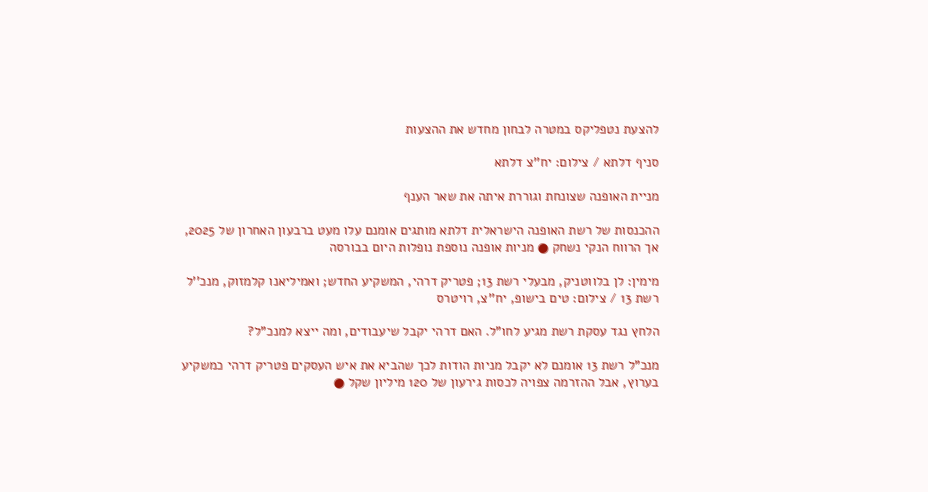להצעת נטפליקס במטרה לבחון מחדש את ההצעות

סניף דלתא / צילום: יח''צ דלתא

מניית האופנה שצונחת וגוררת איתה את שאר הענף

ההכנסות של רשת האופנה הישראלית דלתא מותגים אומנם עלו מעט ברבעון האחרון של 2025, אך הרווח הנקי נשחק ● מניות אופנה נוספת נופלות היום בבורסה

מימין: לן בלווטניק, מבעלי רשת 13; פטריק דרהי, המשקיע החדש; ואמיליאנו קלמזוק, מנכ''ל רשת 13 / צילום: טים בישופ, יח''צ, רויטרס

הלחץ נגד עסקת רשת מגיע לחו"ל. האם דרהי יקבל שיעבודים, ומה ייצא למנכ"ל?

מנכ"ל רשת 13 אומנם לא יקבל מניות הודות לכך שהביא את איש העסקים פטריק דרהי כמשקיע בערוץ, אבל ההזרמה צפויה לכסות גירעון של 120 מיליון שקל ●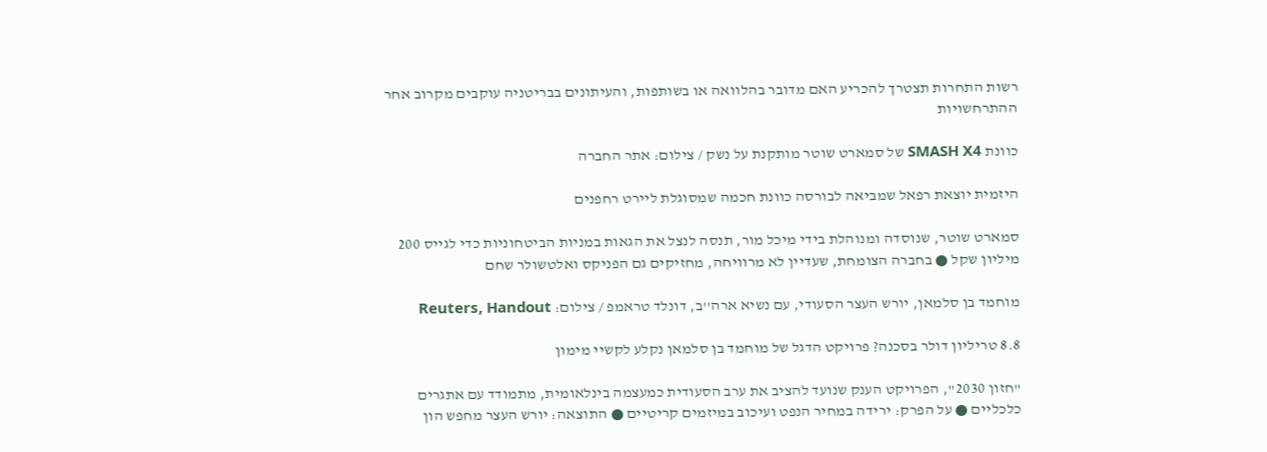רשות התחרות תצטרך להכריע האם מדובר בהלוואה או בשותפות, והעיתונים בבריטניה עוקבים מקרוב אחר ההתרחשויות

כוונת SMASH X4 של סמארט שוטר מותקנת על נשק / צילום: אתר החברה

היזמית יוצאת רפאל שמביאה לבורסה כוונת חכמה שמסוגלת ליירט רחפנים

סמארט שוטר, שנוסדה ומנוהלת בידי מיכל מור, תנסה לנצל את הגאות במניות הביטחוניות כדי לגייס 200 מיליון שקל ● בחברה הצומחת, שעדיין לא מרוויחה, מחזיקים גם הפניקס ואלטשולר שחם

מוחמד בן סלמאן, יורש העצר הסעודי, עם נשיא ארה''ב, דונלד טראמפ / צילום: Reuters, Handout

8.8 טריליון דולר בסכנה? פרויקט הדגל של מוחמד בן סלמאן נקלע לקשיי מימון

"חזון 2030", הפרויקט הענק שנועד להציב את ערב הסעודית כמעצמה בינלאומית, מתמודד עם אתגרים כלכליים ● על הפרק: ירידה במחיר הנפט ועיכוב במיזמים קריטיים ● התוצאה: יורש העצר מחפש הון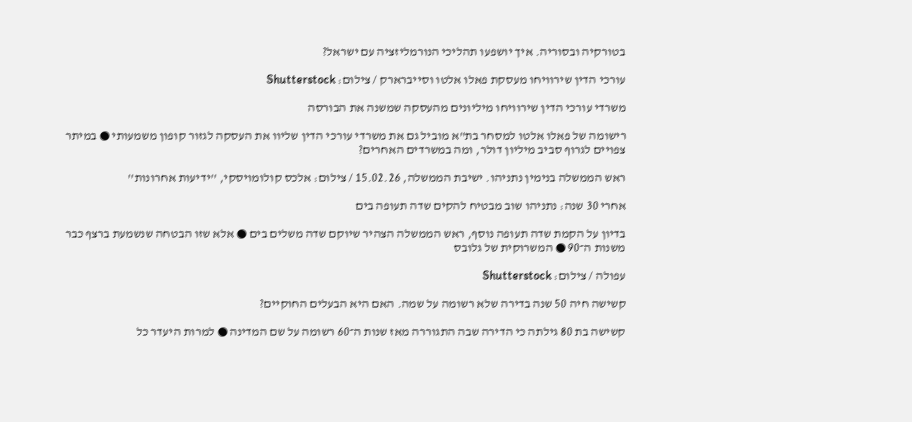בטורקיה ובסוריה. איך יושפעו תהליכי הנורמליזציה עם ישראל?

עורכי הדין שירוויחו מעסקת פאלו אלטו וסייברארק / צילום: Shutterstock

משרדי עורכי הדין שירוויחו מיליונים מהעסקה שמשנה את הבורסה

רישומה של פאלו אלטו למסחר בת"א מוביל גם את משרדי עורכי הדין שליוו את העסקה לגזור קופון משמעותי ● במיתר צפויים לגרוף סביב מיליון דולר, ומה במשרדים האחרים?

ראש הממשלה בנימין נתניהו. ישיבת הממשלה, 15.02.26 / צילום: אלכס קולומויסקי, ''ידיעות אחרונות''

אחרי 30 שנה: נתניהו שוב מבטיח להקים שדה תעופה בים

בדיון על הקמת שדה תעופה נוסף, ראש הממשלה הצהיר שיוקם שדה משלים בים ● אלא שזו הבטחה שנשמעת ברצף כבר משנות ה־90 ● המשרוקית של גלובס

עפולה / צילום: Shutterstock

קשישה חיה 50 שנה בדירה שלא רשומה על שמה. האם היא הבעלים החוקיים?

קשישה בת 80 גילתה כי הדירה שבה התגוררה מאז שנות ה־60 רשומה על שם המדינה ● למרות היעדר כל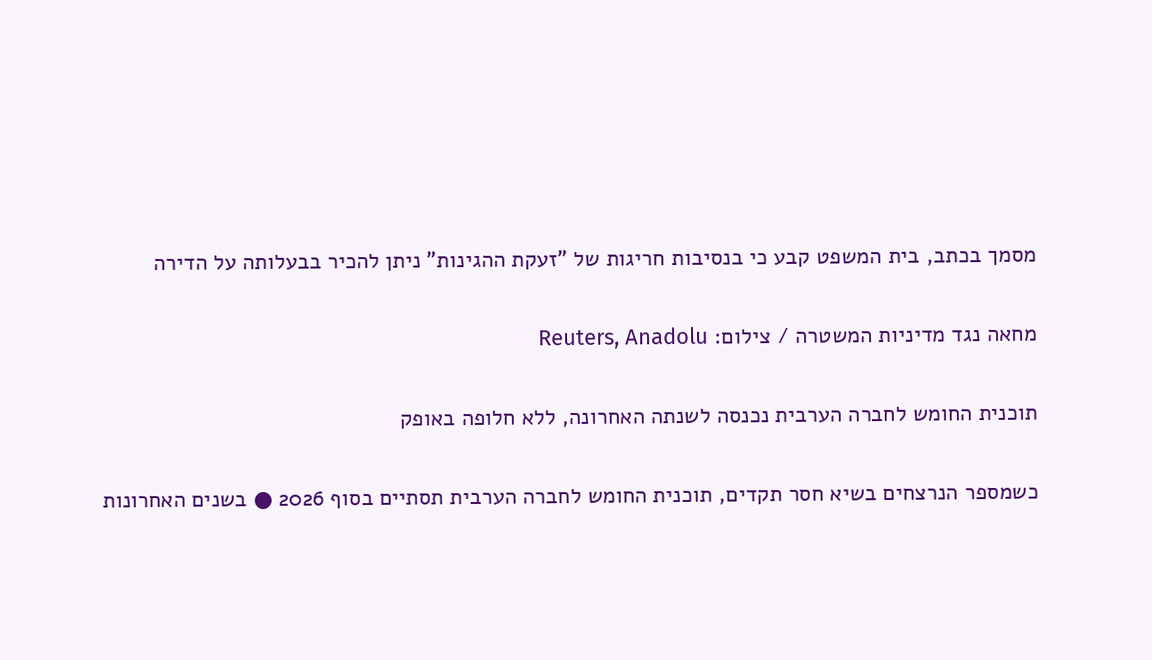מסמך בכתב, בית המשפט קבע כי בנסיבות חריגות של "זעקת ההגינות" ניתן להכיר בבעלותה על הדירה

מחאה נגד מדיניות המשטרה / צילום: Reuters, Anadolu

תוכנית החומש לחברה הערבית נכנסה לשנתה האחרונה, ללא חלופה באופק

כשמספר הנרצחים בשיא חסר תקדים, תוכנית החומש לחברה הערבית תסתיים בסוף 2026 ● בשנים האחרונות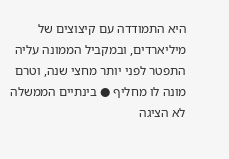היא התמודדה עם קיצוצים של מיליארדים, ובמקביל הממונה עליה התפטר לפני יותר מחצי שנה, וטרם מונה לו מחליף ● בינתיים הממשלה לא הציגה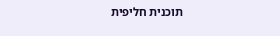תוכנית חליפית